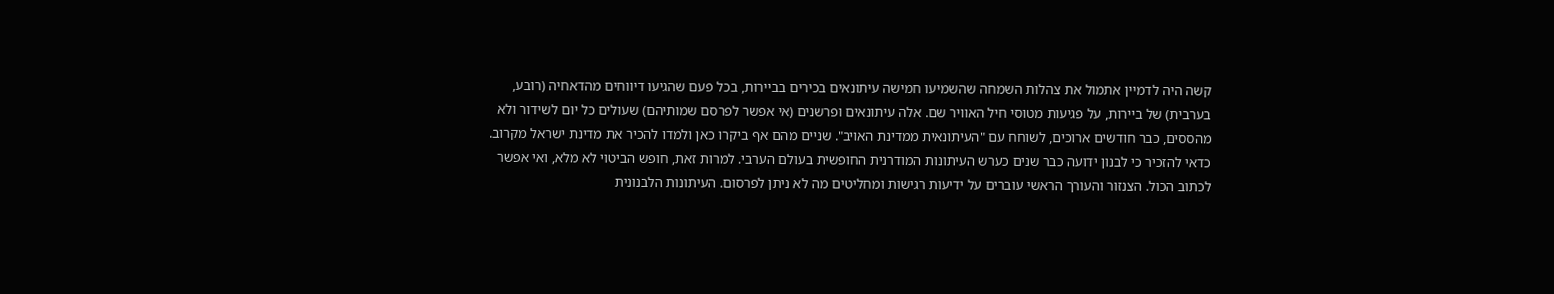קשה היה לדמיין אתמול את צהלות השמחה שהשמיעו חמישה עיתונאים בכירים בביירות, בכל פעם שהגיעו דיווחים מהדאחיה (רובע, בערבית) של ביירות, על פגיעות מטוסי חיל האוויר שם. אלה עיתונאים ופרשנים (אי אפשר לפרסם שמותיהם) שעולים כל יום לשידור ולא מהססים, כבר חודשים ארוכים, לשוחח עם "העיתונאית ממדינת האויב". שניים מהם אף ביקרו כאן ולמדו להכיר את מדינת ישראל מקרוב.
כדאי להזכיר כי לבנון ידועה כבר שנים כערש העיתונות המודרנית החופשית בעולם הערבי. למרות זאת, חופש הביטוי לא מלא, ואי אפשר לכתוב הכול. הצנזור והעורך הראשי עוברים על ידיעות רגישות ומחליטים מה לא ניתן לפרסום. העיתונות הלבנונית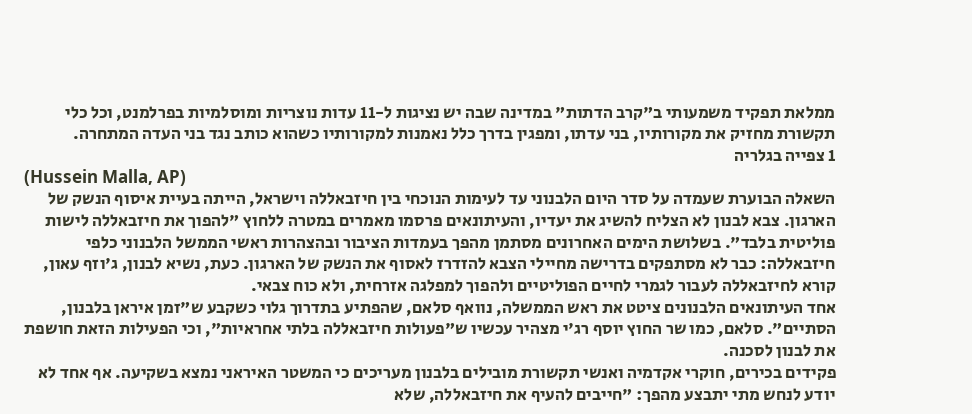ממלאת תפקיד משמעותי ב"קרב הדתות" במדינה שבה יש נציגות ל-11 עדות נוצריות ומוסלמיות בפרלמנט, וכל כלי תקשורת מחזיק את מקורותיו, בני עדתו, ומפגין בדרך כלל נאמנות למקורותיו כשהוא כותב נגד בני העדה המתחרה.
1 צפייה בגלריה
(Hussein Malla, AP)
השאלה הבוערת שעמדה על סדר היום הלבנוני עד לעימות הנוכחי בין חיזבאללה וישראל, הייתה בעיית איסוף הנשק של הארגון. צבא לבנון לא הצליח להשיג את יעדיו, והעיתונאים פרסמו מאמרים במטרה ללחוץ "להפוך את חיזבאללה לישות פוליטית בלבד". בשלושת הימים האחרונים מסתמן מהפך בעמדות הציבור ובהצהרות ראשי הממשל הלבנוני כלפי חיזבאללה: כבר לא מסתפקים בדרישה מחיילי הצבא להזדרז לאסוף את הנשק של הארגון. כעת, נשיא לבנון, ג'וזף עאון, קורא לחיזבאללה לעבור לגמרי לחיים הפוליטיים ולהפוך למפלגה אזרחית, ולא כוח צבאי.
אחד העיתונאים הלבנונים ציטט את ראש הממשלה, נוואף סלאם, שהפתיע בתדרוך גלוי כשקבע ש"זמן איראן בלבנון, הסתיים". סלאם, כמו שר החוץ יוסף רג'י מצהיר עכשיו ש"פעולות חיזבאללה בלתי אחראיות", וכי הפעילות הזאת חושפת את לבנון לסכנה.
פקידים בכירים, חוקרי אקדמיה ואנשי תקשורת מובילים בלבנון מעריכים כי המשטר האיראני נמצא בשקיעה. אף אחד לא יודע לנחש מתי יתבצע מהפך: "חייבים להעיף את חיזבאללה, שלא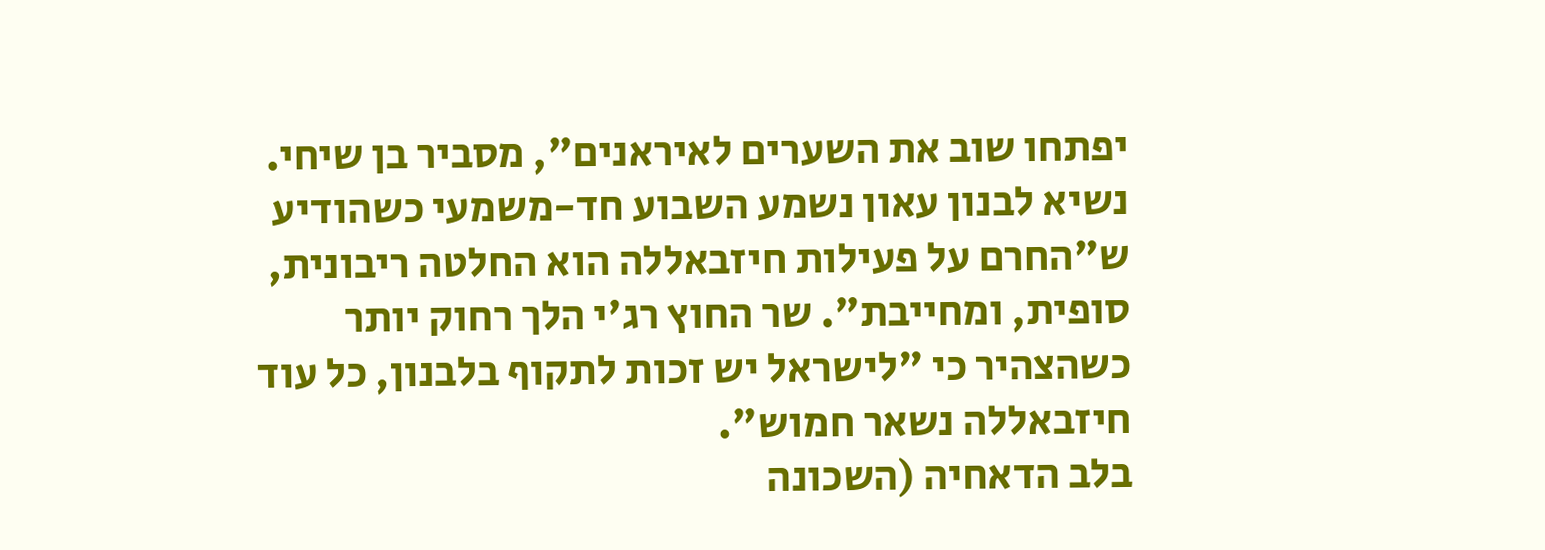יפתחו שוב את השערים לאיראנים", מסביר בן שיחי. נשיא לבנון עאון נשמע השבוע חד-משמעי כשהודיע ש"החרם על פעילות חיזבאללה הוא החלטה ריבונית, סופית, ומחייבת". שר החוץ רג'י הלך רחוק יותר כשהצהיר כי "לישראל יש זכות לתקוף בלבנון, כל עוד חיזבאללה נשאר חמוש".
בלב הדאחיה (השכונה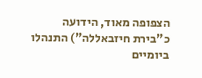הצפופה מאוד, הידועה כ"בירת חיזבאללה") התנהלו ביומיים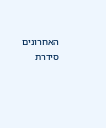האחרונים סידרת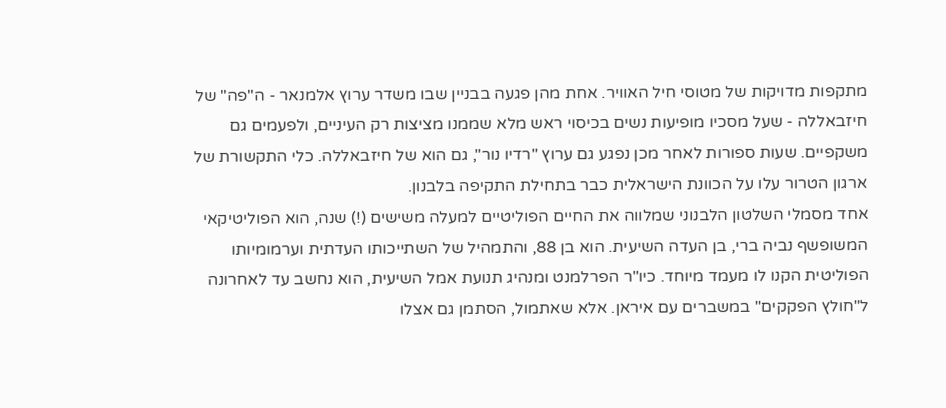מתקפות מדויקות של מטוסי חיל האוויר. אחת מהן פגעה בבניין שבו משדר ערוץ אלמנאר - ה"פה" של חיזבאללה - שעל מסכיו מופיעות נשים בכיסוי ראש מלא שממנו מציצות רק העיניים, ולפעמים גם משקפיים. שעות ספורות לאחר מכן נפגע גם ערוץ "רדיו נור", גם הוא של חיזבאללה. כלי התקשורת של ארגון הטרור עלו על הכוונת הישראלית כבר בתחילת התקיפה בלבנון.
אחד מסמלי השלטון הלבנוני שמלווה את החיים הפוליטיים למעלה משישים (!) שנה, הוא הפוליטיקאי המשופשף נביה ברי, בן העדה השיעית. הוא בן 88, והתמהיל של השתייכותו העדתית וערמומיותו הפוליטית הקנו לו מעמד מיוחד. כיו"ר הפרלמנט ומנהיג תנועת אמל השיעית, הוא נחשב עד לאחרונה ל"חולץ הפקקים" במשברים עם איראן. אלא שאתמול, הסתמן גם אצלו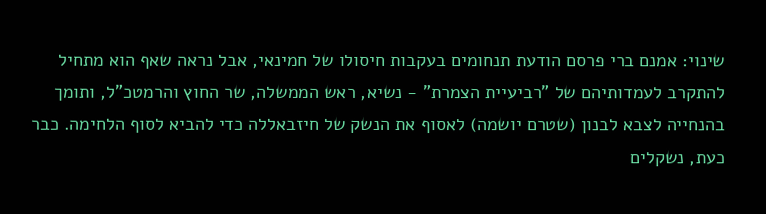שינוי: אמנם ברי פרסם הודעת תנחומים בעקבות חיסולו של חמינאי, אבל נראה שאף הוא מתחיל להתקרב לעמדותיהם של "רביעיית הצמרת" - נשיא, ראש הממשלה, שר החוץ והרמטכ"ל, ותומך בהנחייה לצבא לבנון (שטרם יושמה) לאסוף את הנשק של חיזבאללה כדי להביא לסוף הלחימה. כבר כעת, נשקלים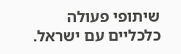שיתופי פעולה כלכליים עם ישראל.